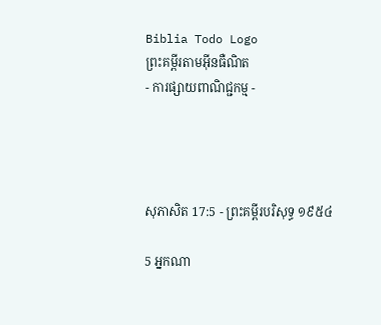Biblia Todo Logo
ព្រះគម្ពីរតាមអ៊ីនធឺណិត
- ការផ្សាយពាណិជ្ជកម្ម -




សុភា‌សិត 17:5 - ព្រះគម្ពីរបរិសុទ្ធ ១៩៥៤

5 អ្នកណា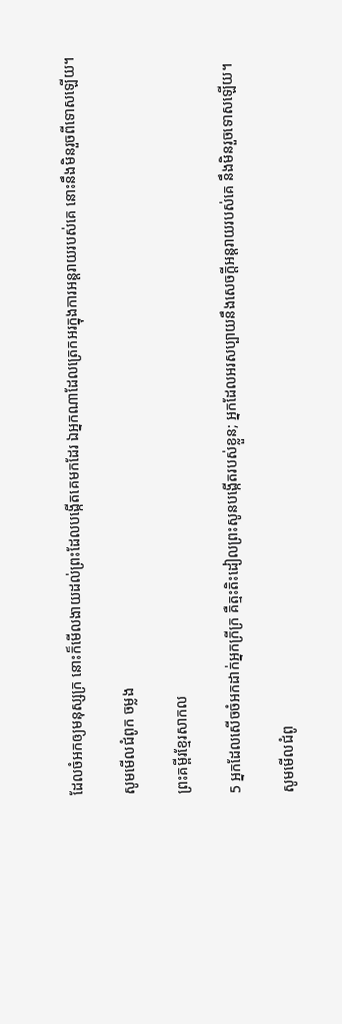ដែលចំអកឲ្យមនុស្សក្រ នោះក៏មើល‌ងាយដល់ព្រះដែលបង្កើតគេមកដែរ ឯអ្នកណាដែលត្រេក‌អរក្នុងការអន្តរាយរបស់គេ នោះនឹងមិនរួចពីទោសឡើយ។

សូមមើលជំពូក ចម្លង

ព្រះគម្ពីរខ្មែរសាកល

5 អ្នកដែលសើចចំអកដាក់អ្នកក្រីក្រ គឺត្មះតិះដៀលព្រះសូនបង្កើតរបស់ខ្លួន; អ្នកដែលអរសប្បាយនឹងសេចក្ដីអន្តរាយរបស់គេ នឹងមិនរួចទោសឡើយ។

សូមមើលជំពូ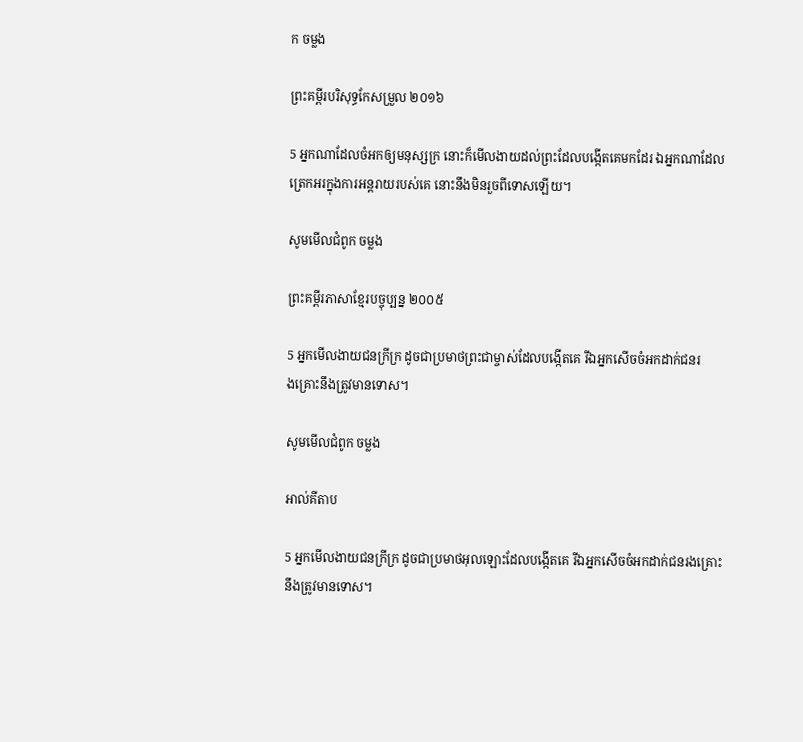ក ចម្លង

ព្រះគម្ពីរបរិសុទ្ធកែសម្រួល ២០១៦

5 អ្នកណាដែលចំអកឲ្យមនុស្សក្រ នោះក៏មើលងាយដល់ព្រះដែលបង្កើតគេមកដែរ ឯអ្នកណាដែលត្រេក‌អរក្នុងការអន្ត‌រាយរបស់គេ នោះនឹងមិនរួចពីទោសឡើយ។

សូមមើលជំពូក ចម្លង

ព្រះគម្ពីរភាសាខ្មែរបច្ចុប្បន្ន ២០០៥

5 អ្នកមើល‌ងាយជនក្រីក្រ ដូចជាប្រមាថព្រះ‌ជាម្ចាស់ដែលបង្កើតគេ រីឯអ្នកសើចចំអកដាក់ជនរង‌គ្រោះនឹងត្រូវមានទោស។

សូមមើលជំពូក ចម្លង

អាល់គីតាប

5 អ្នកមើល‌ងាយជនក្រីក្រ ដូចជាប្រមាថអុលឡោះដែលបង្កើតគេ រីឯអ្នកសើចចំអកដាក់ជនរង‌គ្រោះនឹងត្រូវមានទោស។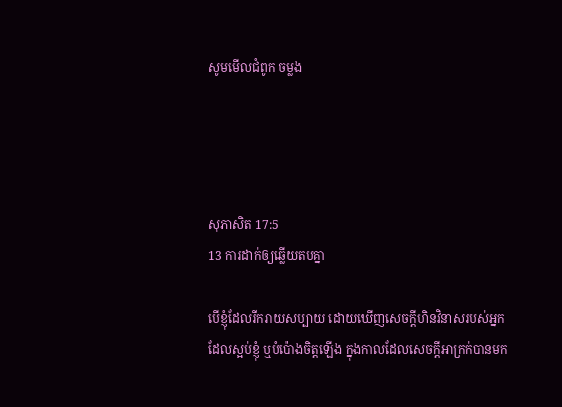សូមមើលជំពូក ចម្លង




សុភា‌សិត 17:5
13 ការដាក់ឲ្យឆ្លើយតបគ្នា

បើខ្ញុំដែលរីក‌រាយសប្បាយ ដោយឃើញសេចក្ដីហិន‌វិនាសរបស់អ្នកដែលស្អប់ខ្ញុំ ឬបំប៉ោងចិត្តឡើង ក្នុងកាលដែលសេចក្ដីអាក្រក់បានមក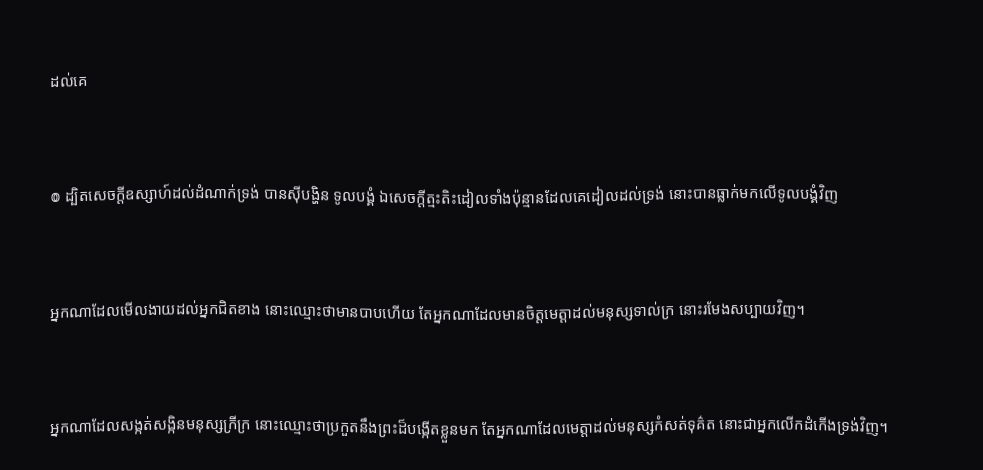ដល់គេ


៙ ដ្បិតសេចក្ដីឧស្សាហ៍ដល់ដំណាក់ទ្រង់ បានស៊ីបង្ហិន ទូលបង្គំ ឯសេចក្ដីត្មះ‌តិះដៀលទាំងប៉ុន្មានដែលគេដៀលដល់ទ្រង់ នោះបានធ្លាក់មកលើទូលបង្គំវិញ


អ្នកណាដែលមើល‌ងាយដល់អ្នកជិតខាង នោះឈ្មោះថាមានបាបហើយ តែអ្នកណាដែលមានចិត្តមេត្តាដល់មនុស្សទាល់ក្រ នោះរមែងសប្បាយវិញ។


អ្នកណាដែលសង្កត់‌សង្កិនមនុស្សក្រីក្រ នោះឈ្មោះថាប្រកួតនឹងព្រះដ៏បង្កើតខ្លួនមក តែអ្នកណាដែលមេត្តាដល់មនុស្សកំសត់ទុគ៌ត នោះជាអ្នកលើកដំកើងទ្រង់វិញ។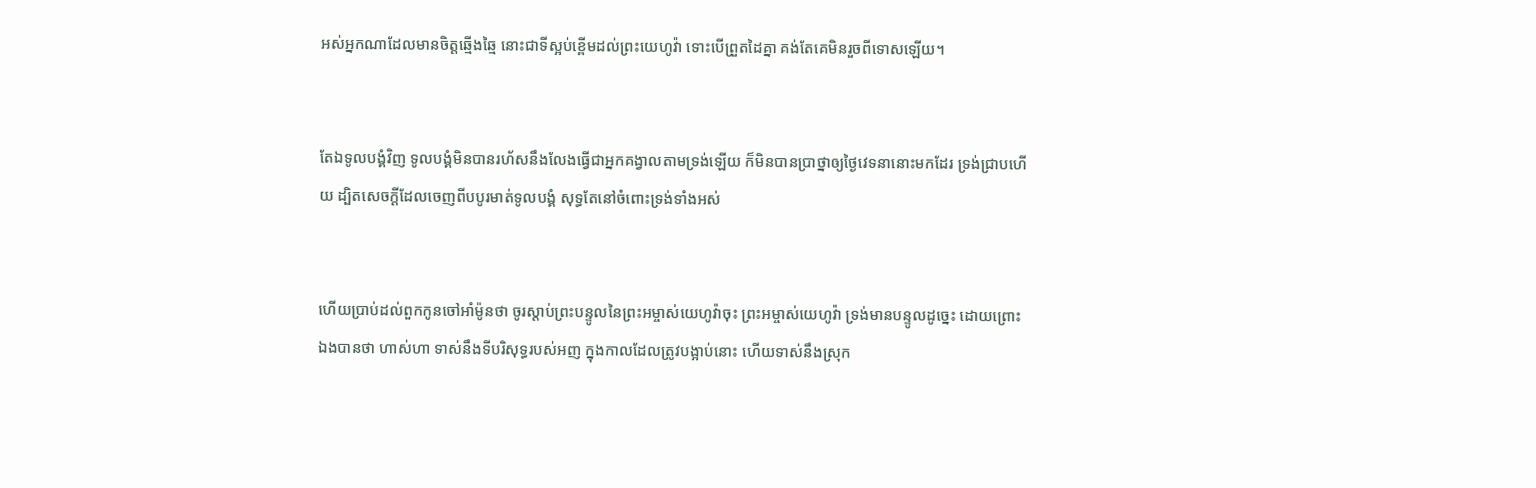អស់អ្នកណាដែលមានចិត្តឆ្មើង‌ឆ្មៃ នោះជាទីស្អប់ខ្ពើមដល់ព្រះ‌យេហូវ៉ា ទោះបើព្រួតដៃគ្នា គង់តែគេមិនរួចពីទោសឡើយ។


តែឯទូលបង្គំវិញ ទូលបង្គំមិនបានរហ័សនឹងលែងធ្វើជាអ្នកគង្វាលតាមទ្រង់ឡើយ ក៏មិនបានប្រាថ្នាឲ្យថ្ងៃវេទនានោះមកដែរ ទ្រង់ជ្រាបហើយ ដ្បិតសេចក្ដីដែលចេញពីបបូរមាត់ទូលបង្គំ សុទ្ធតែនៅចំពោះទ្រង់ទាំងអស់


ហើយប្រាប់ដល់ពួកកូនចៅអាំម៉ូនថា ចូរស្តាប់ព្រះ‌បន្ទូលនៃព្រះ‌អម្ចាស់យេហូវ៉ាចុះ ព្រះ‌អម្ចាស់យេហូវ៉ា ទ្រង់មានបន្ទូលដូច្នេះ ដោយព្រោះឯងបានថា ហាស់ហា ទាស់នឹងទីបរិសុទ្ធរបស់អញ ក្នុងកាលដែលត្រូវបង្អាប់នោះ ហើយទាស់នឹងស្រុក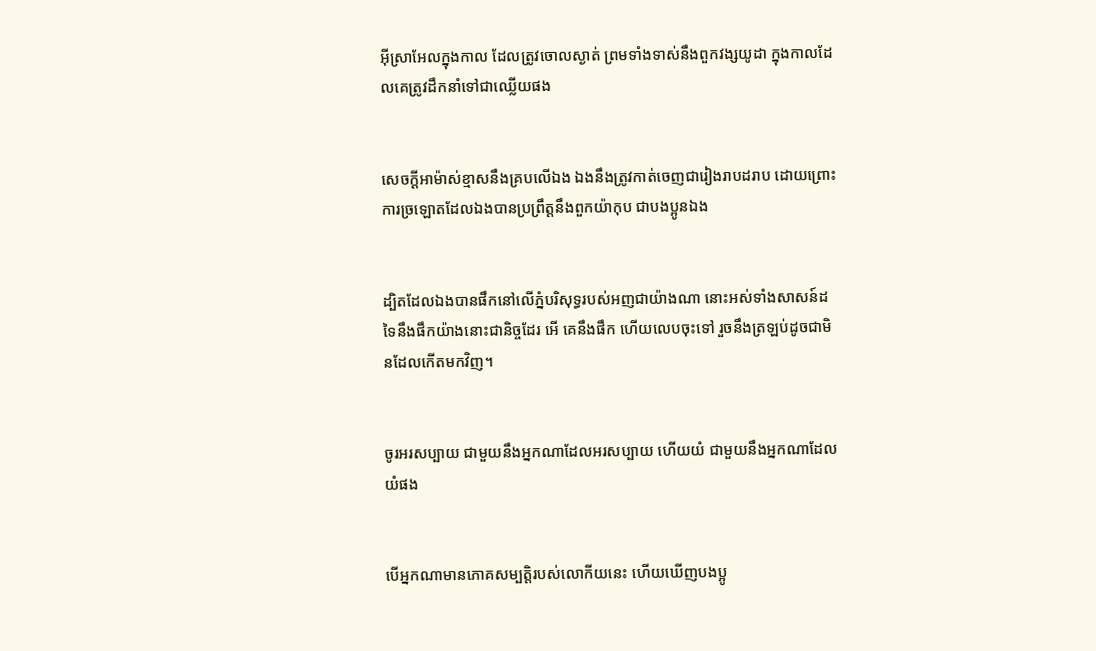អ៊ីស្រាអែលក្នុងកាល ដែលត្រូវចោលស្ងាត់ ព្រមទាំងទាស់នឹងពួកវង្សយូដា ក្នុងកាលដែលគេត្រូវដឹក‌នាំទៅជាឈ្លើយផង


សេចក្ដីអាម៉ាស់ខ្មាសនឹងគ្របលើឯង ឯងនឹងត្រូវកាត់ចេញជារៀង‌រាបដរាប ដោយព្រោះការច្រឡោតដែលឯងបានប្រព្រឹត្តនឹងពួកយ៉ាកុប ជាបងប្អូនឯង


ដ្បិតដែលឯងបានផឹកនៅលើភ្នំបរិសុទ្ធរបស់អញជាយ៉ាងណា នោះអស់ទាំងសាសន៍ដទៃនឹងផឹកយ៉ាងនោះជានិច្ចដែរ អើ គេនឹងផឹក ហើយលេបចុះទៅ រួចនឹងត្រឡប់ដូចជាមិនដែលកើតមកវិញ។


ចូរអរសប្បាយ ជាមួយនឹងអ្នកណាដែលអរសប្បាយ ហើយយំ ជាមួយនឹងអ្នកណាដែលយំផង


បើអ្នកណាមានភោគសម្បត្តិរបស់លោកីយនេះ ហើយឃើញបងប្អូ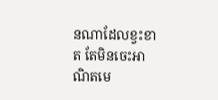នណាដែលខ្វះខាត តែមិនចេះអាណិតមេ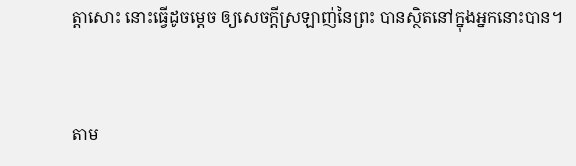ត្តាសោះ នោះធ្វើដូចម្តេច ឲ្យសេចក្ដីស្រឡាញ់នៃព្រះ បានស្ថិតនៅក្នុងអ្នកនោះបាន។


តាម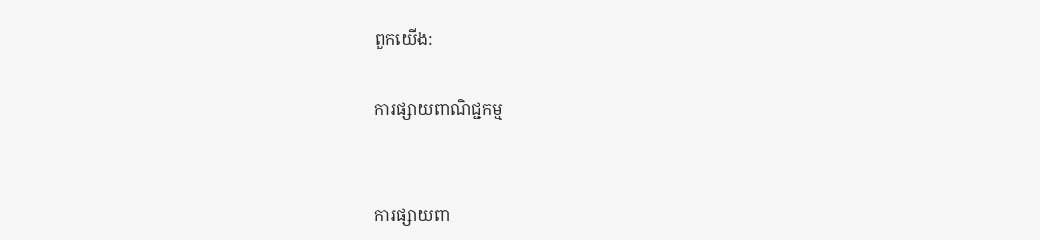ពួកយើង:

ការផ្សាយពាណិជ្ជកម្ម


ការផ្សាយពា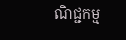ណិជ្ជកម្ម